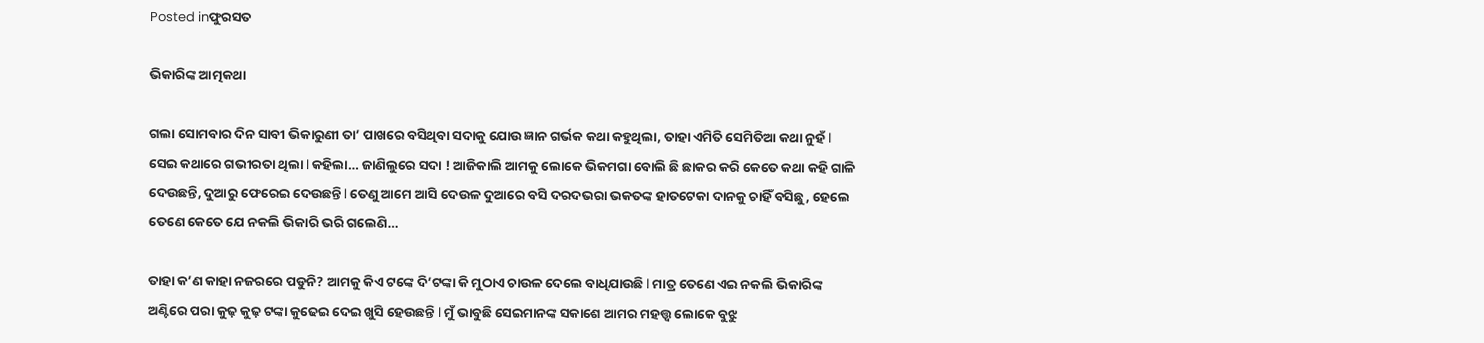Posted inଫୁରସତ

ଭିକାରିଙ୍କ ଆତ୍ମକଥା

ଗଲା ସୋମବାର ଦିନ ସାବୀ ଭିକାରୁଣୀ ତା’ ପାଖରେ ବସିଥିବା ସଦାକୁ ଯୋଉ ଜ୍ଞାନ ଗର୍ଭକ କଥା କହୁଥିଲା, ତାହା ଏମିତି ସେମିତିଆ କଥା ନୁହଁ l ସେଇ କଥାରେ ଗଭୀରତା ଥିଲା l କହିଲା… ଜାଣିଲୁରେ ସଦା ! ଆଜିକାଲି ଆମକୁ ଲୋକେ ଭିକମଗା ବୋଲି ଛି ଛାକର କରି କେତେ କଥା କହି ଗାଳି ଦେଉଛନ୍ତି, ଦୁଆରୁ ଫେରେଇ ଦେଉଛନ୍ତି l ତେଣୁ ଆମେ ଆସି ଦେଉଳ ଦୁଆରେ ବସି ଦରଦଭରା ଭକତଙ୍କ ହାତଟେକା ଦାନକୁ ଚାହିଁ ବସିଛୁ, ହେଲେ ତେଣେ କେତେ ଯେ ନକଲି ଭିକାରି ଭରି ଗଲେଣି…

ତାହା କ’ଣ କାହା ନଜରରେ ପଡୁନି? ଆମକୁ କିଏ ଟଙ୍କେ ଦି’ଟଙ୍କା କି ମୁଠାଏ ଚାଉଳ ଦେଲେ ବାଧିଯାଉଛି l ମାତ୍ର ତେଣେ ଏଇ ନକଲି ଭିକାରିଙ୍କ ଅଣ୍ଟିରେ ପରା କୁଢ଼ କୁଢ଼ ଟଙ୍କା କୁଢେଇ ଦେଇ ଖୁସି ହେଉଛନ୍ତି l ମୁଁ ଭାବୁଛି ସେଇମାନଙ୍କ ସକାଶେ ଆମର ମହତ୍ତ୍ୱ ଲୋକେ ବୁଝୁ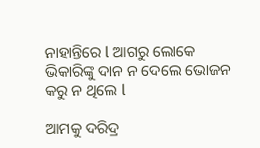ନାହାନ୍ତିରେ l ଆଗରୁ ଲୋକେ ଭିକାରିଙ୍କୁ ଦାନ ନ ଦେଲେ ଭୋଜନ କରୁ ନ ଥିଲେ l

ଆମକୁ ଦରିଦ୍ର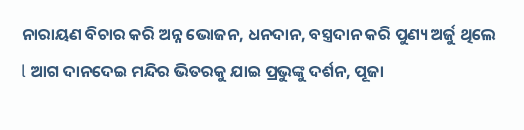ନାରାୟଣ ବିଚାର କରି ଅନ୍ନ ଭୋଜନ, ଧନଦାନ, ବସ୍ତ୍ରଦାନ କରି ପୁଣ୍ୟ ଅର୍ଜୁ ଥିଲେ l ଆଗ ଦାନଦେଇ ମନ୍ଦିର ଭିତରକୁ ଯାଇ ପ୍ରଭୁଙ୍କୁ ଦର୍ଶନ, ପୂଜା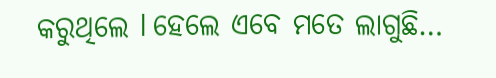କରୁଥିଲେ l ହେଲେ ଏବେ ମତେ ଲାଗୁଛି…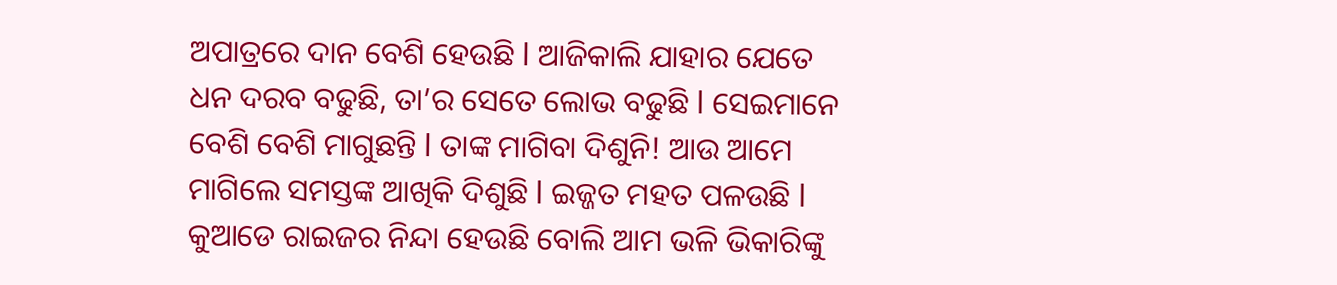ଅପାତ୍ରରେ ଦାନ ବେଶି ହେଉଛି l ଆଜିକାଲି ଯାହାର ଯେତେ ଧନ ଦରବ ବଢୁଛି, ତା’ର ସେତେ ଲୋଭ ବଢୁଛି l ସେଇମାନେ ବେଶି ବେଶି ମାଗୁଛନ୍ତି l ତାଙ୍କ ମାଗିବା ଦିଶୁନି! ଆଉ ଆମେ ମାଗିଲେ ସମସ୍ତଙ୍କ ଆଖିକି ଦିଶୁଛି l ଇଜ୍ଜତ ମହତ ପଳଉଛି l କୁଆଡେ ରାଇଜର ନିନ୍ଦା ହେଉଛି ବୋଲି ଆମ ଭଳି ଭିକାରିଙ୍କୁ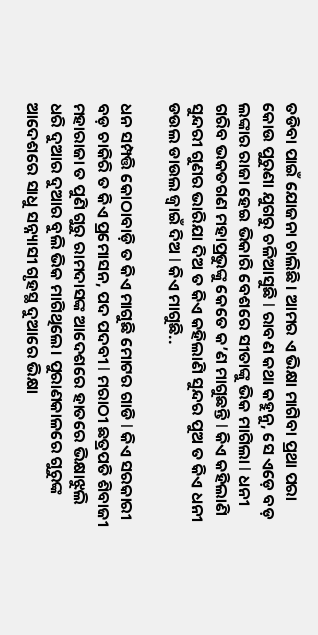ତଡିବା ପାଇଁ ଯୋଜନା ଚାଲିଛି। ଆମର ଏ ଭିକ୍ଷା ମାଗିବା ପ୍ରଥା ପରା କୋଉ ପୁରୁଣା ଯୁଗରୁ ଚଳିଆସୁଛି l ରାବଣ କଥା କହୁନୁ, ସେ ଏଡ଼େ ବଡ଼ ଲଙ୍କାର ରାଜା ହେଇ ଭିକାରି ବେଶରେ ସୀତାଙ୍କୁ ଭିକ ମାଗିଲା l ଧନୀ ଗରିବ ଭକତଗଣ ମହାପ୍ରଭୁଙ୍କୁ କେତେ କ’ଣ ମାଗୁଛନ୍ତି l କିଏ କହିଲାଣି ସୁନ୍ଦରୀ ଗୁଣର ଭାରିଯା ଦିଅ ତ କିଏ କହିଲାଣି ସୁନ୍ଦର ପୁଅ ତ କିଏ ଧନୀ ଡଉଲ ଡାଉଲ ଜ୍ୱାଇଁ ଦିଅ l କିଏ ମାଗୁଛି..

ଧନ ସମ୍ପତ୍ତି କୋଠାବାଡ଼ି ତ କିଏ ମାଗୁଛି ମୋଟର ଗାଡି l କିଏ ସରକାରୀ ବଡ଼ ଚାକିରି ତ କିଏ ପ୍ରମୋସନ, ପଦ ପଦବୀ l ମରାଠୀ ଛତ୍ରପତି ଶିବାଜୀ ମହାରାଜା ତ ପୁଣି ଗୁରୁ ରାମଦାସଙ୍କ ଆଦେଶରେ ହାତରେ ଭିକ୍ଷାଝୁଲି ଧରି ଦୁଆର ଦୁଆର ବୁଲି ଭିକ ମାଗିଥିଲେ। ପୁରାଣକାଳରେ ଗୁରୁଙ୍କ ଆଦେଶରେ ସାଧୁ ସନ୍ନ୍ୟାସୀ ଗୃହସ୍ଥ ଦୁଆରେ ଭିକ୍ଷା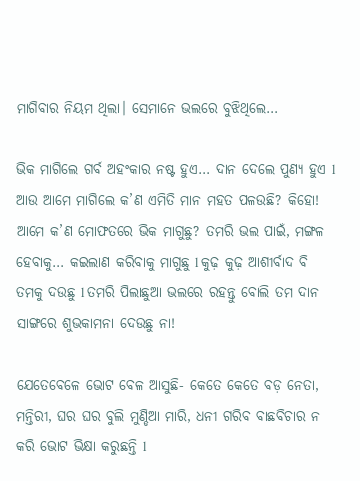ମାଗିବାର ନିୟମ ଥିଲା। ସେମାନେ ଭଲରେ ବୁଝିଥିଲେ…

ଭିକ ମାଗିଲେ ଗର୍ବ ଅହଂକାର ନଷ୍ଟ ହୁଏ… ଦାନ ଦେଲେ ପୁଣ୍ୟ ହୁଏ l ଆଉ ଆମେ ମାଗିଲେ କ’ଣ ଏମିତି ମାନ ମହତ ପଳଉଛି? କିହୋ! ଆମେ କ’ଣ ମୋଫତରେ ଭିକ ମାଗୁଛୁ? ତମରି ଭଲ ପାଇଁ, ମଙ୍ଗଳ ହେବାକୁ… କଇଲାଣ କରିବାକୁ ମାଗୁଛୁ l କୁଢ଼ କୁଢ଼ ଆଶୀର୍ବାଦ ବି ତମକୁ ଦଉଛୁ l ତମରି ପିଲାଛୁଆ ଭଲରେ ରହନ୍ତୁ ବୋଲି ତମ ଦାନ ସାଙ୍ଗରେ ଶୁଭକାମନା ଦେଉଛୁ ନା!

ଯେତେବେଳେ ଭୋଟ ବେଳ ଆସୁଛି- କେତେ କେତେ ବଡ଼ ନେତା, ମନ୍ତିରୀ, ଘର ଘର ବୁଲି ମୁଣ୍ଡିଆ ମାରି, ଧନୀ ଗରିବ ବାଛବିଚାର ନ କରି ଭୋଟ ଭିକ୍ଷା କରୁଛନ୍ତି l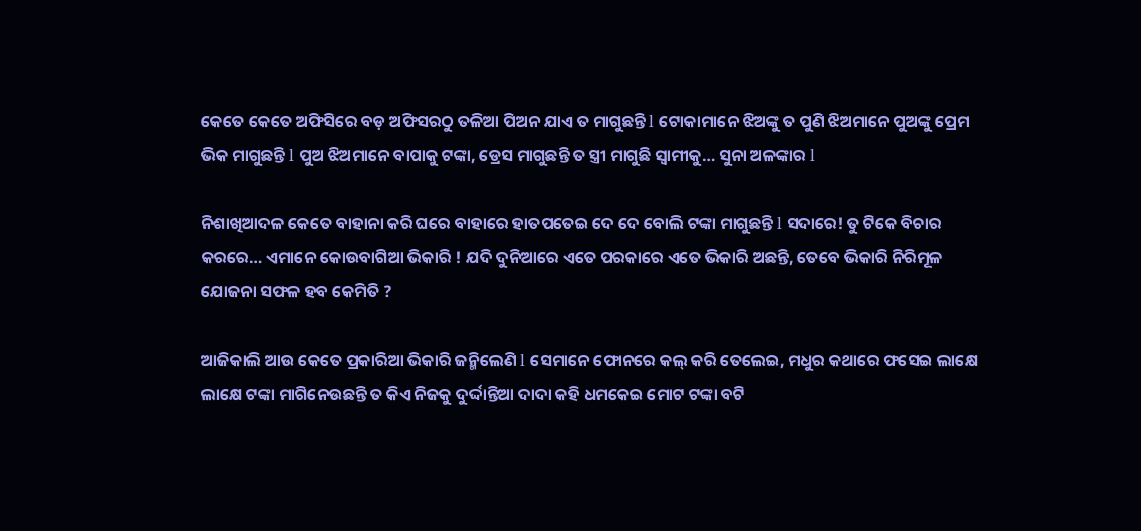କେତେ କେତେ ଅଫିସିରେ ବଡ଼ ଅଫିସରଠୁ ତଳିଆ ପିଅନ ଯାଏ ତ ମାଗୁଛନ୍ତି l ଟୋକାମାନେ ଝିଅଙ୍କୁ ତ ପୁଣି ଝିଅମାନେ ପୁଅଙ୍କୁ ପ୍ରେମ ଭିକ ମାଗୁଛନ୍ତି l ପୁଅ ଝିଅମାନେ ବାପାକୁ ଟଙ୍କା, ଡ୍ରେସ ମାଗୁଛନ୍ତି ତ ସ୍ତ୍ରୀ ମାଗୁଛି ସ୍ବାମୀକୁ… ସୁନା ଅଳଙ୍କାର l

ନିଶାଖିଆଦଳ କେତେ ବାହାନା କରି ଘରେ ବାହାରେ ହାତପତେଇ ଦେ ଦେ ବୋଲି ଟଙ୍କା ମାଗୁଛନ୍ତି l ସଦାରେ! ତୁ ଟିକେ ବିଚାର କରରେ… ଏମାନେ କୋଉବାଗିଆ ଭିକାରି ! ଯଦି ଦୁନିଆରେ ଏତେ ପରକାରେ ଏତେ ଭିକାରି ଅଛନ୍ତି, ତେବେ ଭିକାରି ନିରିମୂଳ ଯୋଜନା ସଫଳ ହବ କେମିତି ?

ଆଜିକାଲି ଆଉ କେତେ ପ୍ରକାରିଆ ଭିକାରି ଜନ୍ମିଲେଣି l ସେମାନେ ଫୋନରେ କଲ୍‌ କରି ତେଲେଇ, ମଧୁର କଥାରେ ଫସେଇ ଲାକ୍ଷେ ଲାକ୍ଷେ ଟଙ୍କା ମାଗିନେଉଛନ୍ତି ତ କିଏ ନିଜକୁ ଦୁର୍ଦ୍ଦାନ୍ତିଆ ଦାଦା କହି ଧମକେଇ ମୋଟ ଟଙ୍କା ବଟି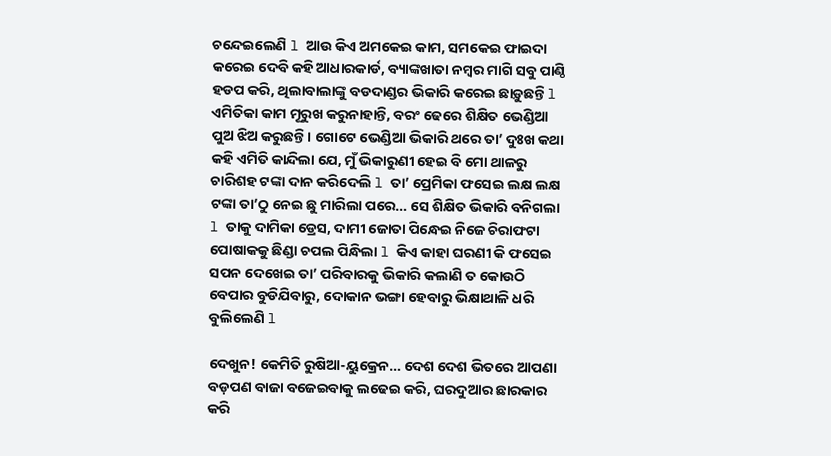ଚନ୍ଦେଇଲେଣି l ଆଉ କିଏ ଅମକେଇ କାମ, ସମକେଇ ଫାଇଦା କରେଇ ଦେବି କହି ଆଧାରକାର୍ଡ, ବ୍ୟାଙ୍କଖାତା ନମ୍ବର ମାଗି ସବୁ ପାଣ୍ଠି ହଡପ କରି, ଥିଲାବାଲାଙ୍କୁ ବଡଦାଣ୍ଡର ଭିକାରି କରେଇ ଛାଡ଼ୁଛନ୍ତି l ଏମିତିକା କାମ ମୂରୁଖ କରୁନାହାନ୍ତି, ବରଂ ଢେରେ ଶିକ୍ଷିତ ଭେଣ୍ଡିଆ ପୁଅ ଝିଅ କରୁଛନ୍ତି। ଗୋଟେ ଭେଣ୍ଡିଆ ଭିକାରି ଥରେ ତା’ ଦୁଃଖ କଥା କହି ଏମିତି କାନ୍ଦିଲା ଯେ, ମୁଁ ଭିକାରୁଣୀ ହେଇ ବି ମୋ ଥାଳରୁ ଚାରିଶହ ଟଙ୍କା ଦାନ କରିଦେଲି l ତା’ ପ୍ରେମିକା ଫସେଇ ଲକ୍ଷ ଲକ୍ଷ ଟଙ୍କା ତା’ଠୁ ନେଇ ଛୁ ମାରିଲା ପରେ… ସେ ଶିକ୍ଷିତ ଭିକାରି ବନିଗଲା l ତାକୁ ଦାମିକା ଡ୍ରେସ, ଦାମୀ ଜୋତା ପିନ୍ଧେଇ ନିଜେ ଚିରାଫଟା ପୋଷାକକୁ ଛିଣ୍ଡା ଚପଲ ପିନ୍ଧିଲା l କିଏ କାହା ଘରଣୀ କି ଫସେଇ ସପନ ଦେଖେଇ ତା’ ପରିବାରକୁ ଭିକାରି କଲାଣି ତ କୋଉଠି ବେପାର ବୁଡିଯିବାରୁ, ଦୋକାନ ଭଙ୍ଗା ହେବାରୁ ଭିକ୍ଷାଥାଳି ଧରି ବୁଲିଲେଣି l

ଦେଖୁନ! କେମିତି ରୁଷିଆ-ୟୁକ୍ରେନ… ଦେଶ ଦେଶ ଭିତରେ ଆପଣା ବଡ଼ପଣ ବାଜା ବଜେଇବାକୁ ଲଢେଇ କରି, ଘରଦୁଆର ଛାରକାର କରି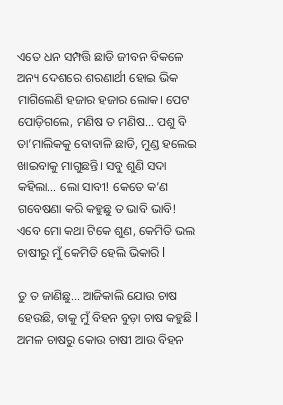ଏତେ ଧନ ସମ୍ପତ୍ତି ଛାଡି ଜୀବନ ବିକଳେ ଅନ୍ୟ ଦେଶରେ ଶରଣାର୍ଥୀ ହୋଇ ଭିକ ମାଗିଲେଣି ହଜାର ହଜାର ଲୋକ। ପେଟ ପୋଡ଼ିଗଲେ, ମଣିଷ ତ ମଣିଷ… ପଶୁ ବି ତା’ମାଲିକକୁ ବୋବାଳି ଛାଡି, ମୁଣ୍ଡ ହଲେଇ ଖାଇବାକୁ ମାଗୁଛନ୍ତି। ସବୁ ଶୁଣି ସଦା କହିଲା… ଲୋ ସାବୀ! କେତେ କ’ଣ ଗବେଷଣା କରି କହୁଛୁ ତ ଭାବି ଭାବି! ଏବେ ମୋ କଥା ଟିକେ ଶୁଣ, କେମିତି ଭଲ ଚାଷୀରୁ ମୁଁ କେମିତି ହେଲି ଭିକାରି l

ତୁ ତ ଜାଣିଛୁ… ଆଜିକାଲି ଯୋଉ ଚାଷ ହେଉଛି, ତାକୁ ମୁଁ ବିହନ ବୁଡ଼ା ଚାଷ କହୁଛି l ଅମଳ ଚାଷରୁ କୋଉ ଚାଷୀ ଆଉ ବିହନ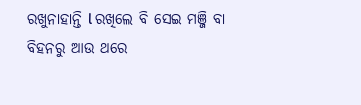ରଖୁନାହାନ୍ତି l ରଖିଲେ ବି ସେଇ ମଞ୍ଜି ବା ବିହନରୁ ଆଉ ଥରେ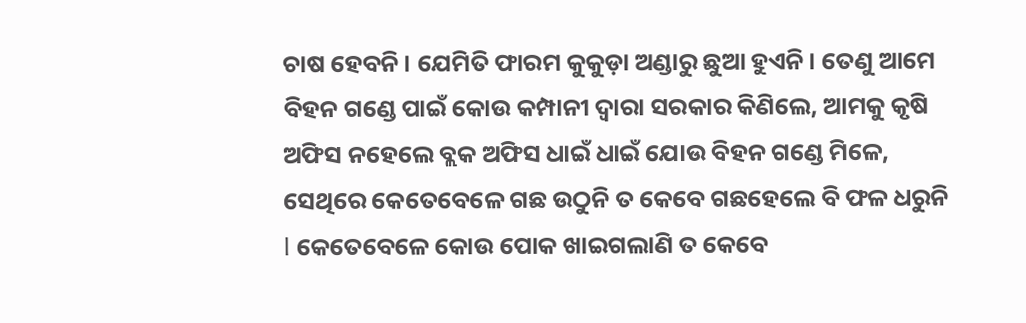ଚାଷ ହେବନି। ଯେମିତି ଫାରମ କୁକୁଡ଼ା ଅଣ୍ଡାରୁ ଛୁଆ ହୁଏନି। ତେଣୁ ଆମେ ବିହନ ଗଣ୍ଡେ ପାଇଁ କୋଉ କମ୍ପାନୀ ଦ୍ୱାରା ସରକାର କିଣିଲେ, ଆମକୁ କୃଷି ଅଫିସ ନହେଲେ ବ୍ଲକ ଅଫିସ ଧାଇଁ ଧାଇଁ ଯୋଉ ବିହନ ଗଣ୍ଡେ ମିଳେ, ସେଥିରେ କେତେବେଳେ ଗଛ ଉଠୁନି ତ କେବେ ଗଛହେଲେ ବି ଫଳ ଧରୁନି l କେତେବେଳେ କୋଉ ପୋକ ଖାଇଗଲାଣି ତ କେବେ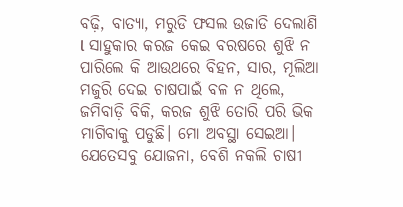ବଢ଼ି, ବାତ୍ୟା, ମରୁଡି ଫସଲ ଉଜାଡି ଦେଲାଣି l ସାହୁକାର କରଜ କେଇ ବରଷରେ ଶୁଝି ନ ପାରିଲେ କି ଆଉଥରେ ବିହନ, ସାର, ମୂଲିଆ ମଜୁରି ଦେଇ ଚାଷପାଇଁ ବଳ ନ ଥିଲେ, ଜମିବାଡ଼ି ବିକି, କରଜ ଶୁଝି ତୋରି ପରି ଭିକ ମାଗିବାକୁ ପଡୁଛି। ମୋ ଅବସ୍ଥା ସେଇଆ। ଯେତେସବୁ ଯୋଜନା, ବେଶି ନକଲି ଚାଷୀ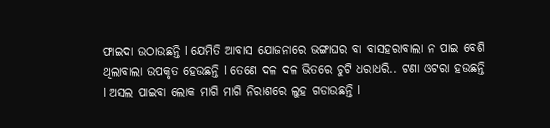ଫାଇଦା ଉଠାଉଛନ୍ତି l ଯେମିତି ଆବାସ ଯୋଜନାରେ ଭଙ୍ଗାଘର ବା ବାସହରାବାଲା ନ ପାଇ ବେଶି ଥିଲାବାଲା ଉପକୃତ ହେଉଛନ୍ତି l ତେଣେ ଦଳ ଦଳ ଭିତରେ ଚୁଟି ଧରାଧରି.. ଟଣା ଓଟରା ହଉଛନ୍ତି l ଅସଲ ପାଇବା ଲୋକ ମାଗି ମାଗି ନିରାଶରେ ଲୁହ ଗଡାଉଛନ୍ତି l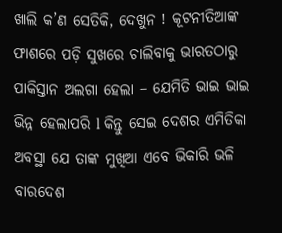ଖାଲି କ’ଣ ସେତିକି, ଦେଖୁନ ! କୂଟନୀତିଆଙ୍କ ଫାଶରେ ପଡ଼ି ସୁଖରେ ଚାଲିବାକୁ ଭାରତଠାରୁ ପାକିସ୍ତାନ ଅଲଗା ହେଲା – ଯେମିତି ଭାଇ ଭାଇ ଭିନ୍ନ ହେଲାପରି l କିନ୍ତୁ ସେଇ ଦେଶର ଏମିତିକା ଅବସ୍ଥା ଯେ ତାଙ୍କ ମୁଖିଆ ଏବେ ଭିକାରି ଭଳି ବାରଦେଶ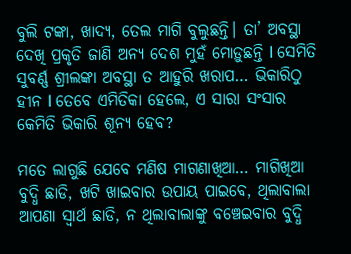ବୁଲି ଟଙ୍କା, ଖାଦ୍ୟ, ତେଲ ମାଗି ବୁଲୁଛନ୍ତି। ତା’ ଅବସ୍ଥା ଦେଖି ପ୍ରକୃତି ଜାଣି ଅନ୍ୟ ଦେଶ ମୁହଁ ମୋଡ଼ୁଛନ୍ତି l ସେମିତି ସୁବର୍ଣ୍ଣ ଶ୍ରୀଲଙ୍କା ଅବସ୍ଥା ତ ଆହୁରି ଖରାପ… ଭିକାରିଠୁ ହୀନ l ତେବେ ଏମିତିକା ହେଲେ, ଏ ସାରା ସଂସାର କେମିତି ଭିକାରି ଶୂନ୍ୟ ହେବ?

ମତେ ଲାଗୁଛି ଯେବେ ମଣିଷ ମାଗଣାଖିଆ… ମାଗିଖିଆ ବୁଦ୍ଧି ଛାଡି, ଖଟି ଖାଇବାର ଉପାୟ ପାଇବେ, ଥିଲାବାଲା ଆପଣା ସ୍ବାର୍ଥ ଛାଡି, ନ ଥିଲାବାଲାଙ୍କୁ ବଞ୍ଚେଇବାର ବୁଦ୍ଧି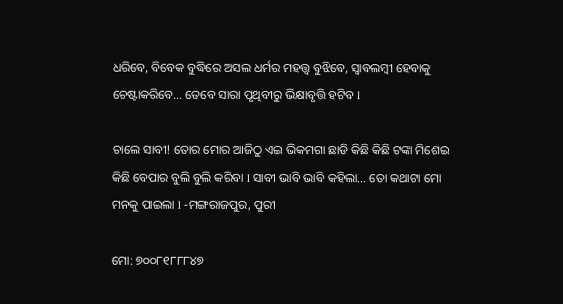ଧରିବେ, ବିବେକ ବୁଦ୍ଧିରେ ଅସଲ ଧର୍ମର ମହତ୍ତ୍ୱ ବୁଝିବେ, ସ୍ବାବଲମ୍ବୀ ହେବାକୁ ଚେଷ୍ଟାକରିବେ… ତେବେ ସାରା ପୃଥିବୀରୁ ଭିକ୍ଷାବୃତ୍ତି ହଟିବ l

ଚାଲେ ସାବୀ! ତୋର ମୋର ଆଜିଠୁ ଏଇ ଭିକମଗା ଛାଡି କିଛି କିଛି ଟଙ୍କା ମିଶେଇ କିଛି ବେପାର ବୁଲି ବୁଲି କରିବା l ସାବୀ ଭାବି ଭାବି କହିଲା… ତୋ କଥାଟା ମୋ ମନକୁ ପାଇଲା l -ମଙ୍ଗରାଜପୁର, ପୁରୀ

ମୋ: ୭୦୦୮୧୮୮୮୪୭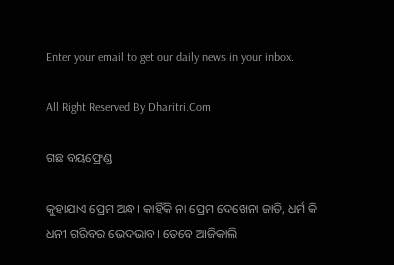Enter your email to get our daily news in your inbox.

All Right Reserved By Dharitri.Com

ଗଛ ବୟଫ୍ରେଣ୍ଡ

କୁହାଯାଏ ପ୍ରେମ ଅନ୍ଧ। କାହିଁକି ନା ପ୍ରେମ ଦେଖେନା ଜାତି, ଧର୍ମ କି ଧନୀ ଗରିବର ଭେଦଭାବ। ତେବେ ଆଜିକାଲି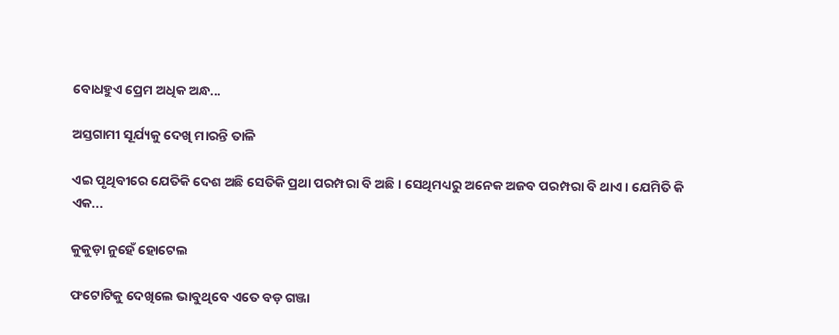ବୋଧହୁଏ ପ୍ରେମ ଅଧିକ ଅନ୍ଧ...

ଅସ୍ତଗାମୀ ସୂର୍ଯ୍ୟକୁ ଦେଖି ମାରନ୍ତି ତାଳି

ଏଇ ପୃଥିବୀରେ ଯେତିକି ଦେଶ ଅଛି ସେତିକି ପ୍ରଥା ପରମ୍ପରା ବି ଅଛି। ସେଥିମଧ୍ୟରୁ ଅନେକ ଅଜବ ପରମ୍ପରା ବି ଥାଏ। ଯେମିତି କି ଏକ...

କୁକୁଡ଼ା ନୁହେଁ ହୋଟେଲ

ଫଟୋଟିକୁ ଦେଖିଲେ ଭାବୁଥିବେ ଏତେ ବଡ଼ ଗଞ୍ଜା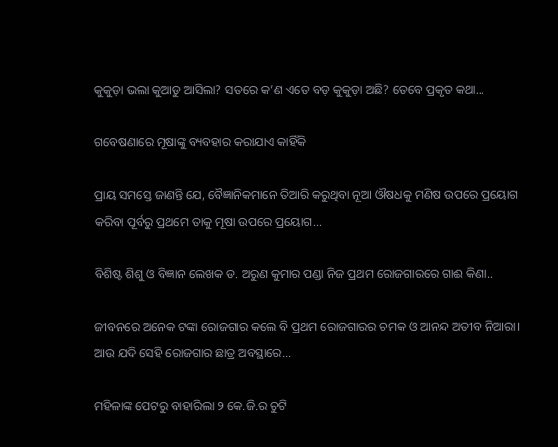କୁକୁଡ଼ା ଭଲା କୁଆଡୁ ଆସିଲା? ସତରେ କ’ଣ ଏତେ ବଡ଼ କୁକୁଡ଼ା ଅଛି? ତେବେ ପ୍ରକୃତ କଥା...

ଗବେଷଣାରେ ମୂଷାଙ୍କୁ ବ୍ୟବହାର କରାଯାଏ କାହିଁକି

ପ୍ରାୟ ସମସ୍ତେ ଜାଣନ୍ତି ଯେ, ବୈଜ୍ଞାନିକମାନେ ତିଆରି କରୁଥିବା ନୂଆ ଔଷଧକୁ ମଣିଷ ଉପରେ ପ୍ରୟୋଗ କରିବା ପୂର୍ବରୁ ପ୍ରଥମେ ତାକୁ ମୂଷା ଉପରେ ପ୍ରୟୋଗ...

ବିଶିଷ୍ଟ ଶିଶୁ ଓ ବିଜ୍ଞାନ ଲେଖକ ଡ. ଅରୁଣ କୁମାର ପଣ୍ଡା ନିଜ ପ୍ରଥମ ରୋଜଗାରରେ ଗାଈ କିଣା..

ଜୀବନରେ ଅନେକ ଟଙ୍କା ରୋଜଗାର କଲେ ବି ପ୍ରଥମ ରୋଜଗାରର ଚମକ ଓ ଆନନ୍ଦ ଅତୀବ ନିଆରା। ଆଉ ଯଦି ସେହି ରୋଜଗାର ଛାତ୍ର ଅବସ୍ଥାରେ...

ମହିଳାଙ୍କ ପେଟରୁ ବାହାରିଲା ୨ କେ.ଜି.ର ଚୁଟି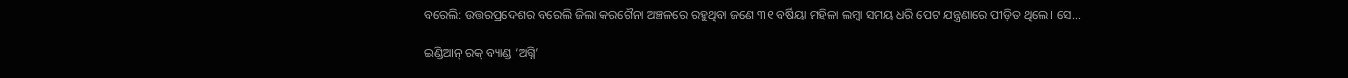ବରେଲି: ଉତ୍ତରପ୍ରଦେଶର ବରେଲି ଜିଲା କରଗୈନା ଅଞ୍ଚଳରେ ରହୁଥିବା ଜଣେ ୩୧ ବର୍ଷିୟା ମହିଳା ଲମ୍ବା ସମୟ ଧରି ପେଟ ଯନ୍ତ୍ରଣାରେ ପୀଡ଼ିତ ଥିଲେ। ସେ...

ଇଣ୍ଡିଆନ୍‌ ରକ୍‌ ବ୍ୟାଣ୍ଡ ‘ଅଗ୍ନି’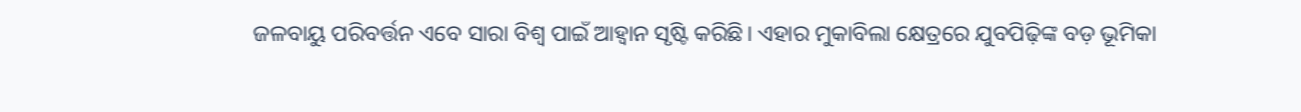ଜଳବାୟୁ ପରିବର୍ତ୍ତନ ଏବେ ସାରା ବିଶ୍ୱ ପାଇଁ ଆହ୍ବାନ ସୃଷ୍ଟି କରିଛି। ଏହାର ମୁକାବିଲା କ୍ଷେତ୍ରରେ ଯୁବପିଢ଼ିଙ୍କ ବଡ଼ ଭୂମିକା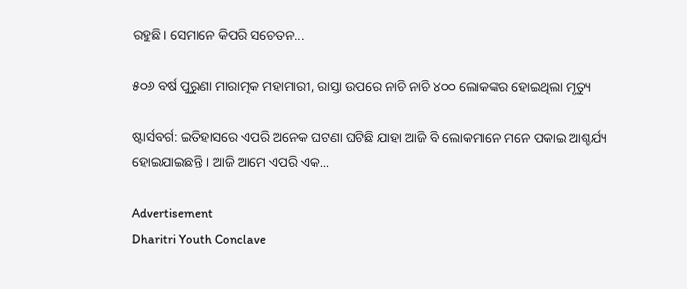ରହୁଛି। ସେମାନେ କିପରି ସଚେତନ...

୫୦୬ ବର୍ଷ ପୁରୁଣା ମାରାତ୍ମକ ମହାମାରୀ, ରାସ୍ତା ଉପରେ ନାଚି ନାଚି ୪୦୦ ଲୋକଙ୍କର ହୋଇଥିଲା ମୃତ୍ୟୁ

ଷ୍ଟାର୍ସବର୍ଗ: ଇତିହାସରେ ଏପରି ଅନେକ ଘଟଣା ଘଟିଛି ଯାହା ଆଜି ବି ଲୋକମାନେ ମନେ ପକାଇ ଆଶ୍ଚର୍ଯ୍ୟ ହୋଇଯାଇଛନ୍ତି । ଆଜି ଆମେ ଏପରି ଏକ...

Advertisement
Dharitri Youth Conclave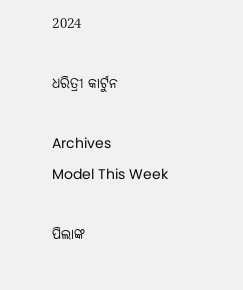2024

ଧରିତ୍ରୀ କାର୍ଟୁନ

Archives
Model This Week

ପିଲାଙ୍କ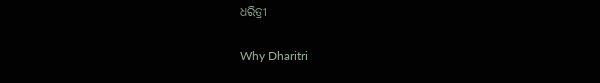ଧରିତ୍ରୀ

Why Dharitri